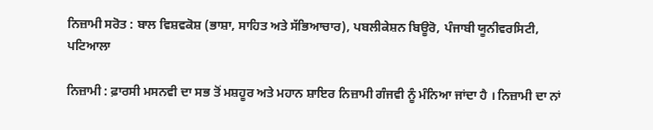ਨਿਜ਼ਾਮੀ ਸਰੋਤ : ਬਾਲ ਵਿਸ਼ਵਕੋਸ਼ (ਭਾਸ਼ਾ, ਸਾਹਿਤ ਅਤੇ ਸੱਭਿਆਚਾਰ), ਪਬਲੀਕੇਸ਼ਨ ਬਿਊਰੋ, ਪੰਜਾਬੀ ਯੂਨੀਵਰਸਿਟੀ, ਪਟਿਆਲਾ

ਨਿਜ਼ਾਮੀ : ਫ਼ਾਰਸੀ ਮਸਨਵੀ ਦਾ ਸਭ ਤੋਂ ਮਸ਼ਹੂਰ ਅਤੇ ਮਹਾਨ ਸ਼ਾਇਰ ਨਿਜ਼ਾਮੀ ਗੰਜਵੀ ਨੂੰ ਮੰਨਿਆ ਜਾਂਦਾ ਹੈ । ਨਿਜ਼ਾਮੀ ਦਾ ਨਾਂ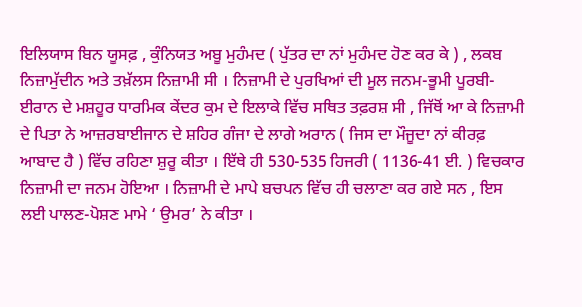ਇਲਿਯਾਸ ਬਿਨ ਯੂਸਫ਼ , ਕੁੰਨਿਯਤ ਅਬੂ ਮੁਹੰਮਦ ( ਪੁੱਤਰ ਦਾ ਨਾਂ ਮੁਹੰਮਦ ਹੋਣ ਕਰ ਕੇ ) , ਲਕਬ ਨਿਜ਼ਾਮੁੱਦੀਨ ਅਤੇ ਤਖ਼ੱਲਸ ਨਿਜ਼ਾਮੀ ਸੀ । ਨਿਜ਼ਾਮੀ ਦੇ ਪੁਰਖਿਆਂ ਦੀ ਮੂਲ ਜਨਮ-ਭੂਮੀ ਪੂਰਬੀ-ਈਰਾਨ ਦੇ ਮਸ਼ਹੂਰ ਧਾਰਮਿਕ ਕੇਂਦਰ ਕੁਮ ਦੇ ਇਲਾਕੇ ਵਿੱਚ ਸਥਿਤ ਤਫ਼ਰਸ਼ ਸੀ , ਜਿੱਥੋਂ ਆ ਕੇ ਨਿਜ਼ਾਮੀ ਦੇ ਪਿਤਾ ਨੇ ਆਜ਼ਰਬਾਈਜਾਨ ਦੇ ਸ਼ਹਿਰ ਗੰਜਾ ਦੇ ਲਾਗੇ ਅਰਾਨ ( ਜਿਸ ਦਾ ਮੌਜੂਦਾ ਨਾਂ ਕੀਰਫ਼ ਆਬਾਦ ਹੈ ) ਵਿੱਚ ਰਹਿਣਾ ਸ਼ੁਰੂ ਕੀਤਾ । ਇੱਥੇ ਹੀ 530-535 ਹਿਜਰੀ ( 1136-41 ਈ. ) ਵਿਚਕਾਰ ਨਿਜ਼ਾਮੀ ਦਾ ਜਨਮ ਹੋਇਆ । ਨਿਜ਼ਾਮੀ ਦੇ ਮਾਪੇ ਬਚਪਨ ਵਿੱਚ ਹੀ ਚਲਾਣਾ ਕਰ ਗਏ ਸਨ , ਇਸ ਲਈ ਪਾਲਣ-ਪੋਸ਼ਣ ਮਾਮੇ ‘ ਉਮਰ’ ਨੇ ਕੀਤਾ ।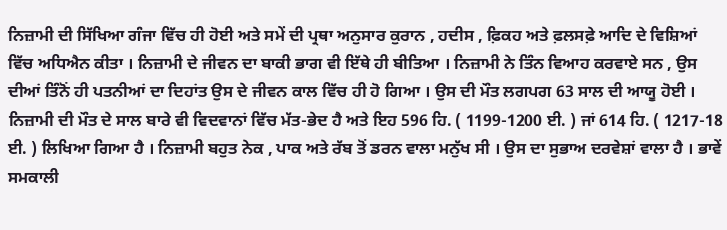ਨਿਜ਼ਾਮੀ ਦੀ ਸਿੱਖਿਆ ਗੰਜਾ ਵਿੱਚ ਹੀ ਹੋਈ ਅਤੇ ਸਮੇਂ ਦੀ ਪ੍ਰਥਾ ਅਨੁਸਾਰ ਕੁਰਾਨ , ਹਦੀਸ , ਫ਼ਿਕਹ ਅਤੇ ਫ਼ਲਸਫ਼ੇ ਆਦਿ ਦੇ ਵਿਸ਼ਿਆਂ ਵਿੱਚ ਅਧਿਐਨ ਕੀਤਾ । ਨਿਜ਼ਾਮੀ ਦੇ ਜੀਵਨ ਦਾ ਬਾਕੀ ਭਾਗ ਵੀ ਇੱਥੇ ਹੀ ਬੀਤਿਆ । ਨਿਜ਼ਾਮੀ ਨੇ ਤਿੰਨ ਵਿਆਹ ਕਰਵਾਏ ਸਨ , ਉਸ ਦੀਆਂ ਤਿੰਨੋਂ ਹੀ ਪਤਨੀਆਂ ਦਾ ਦਿਹਾਂਤ ਉਸ ਦੇ ਜੀਵਨ ਕਾਲ ਵਿੱਚ ਹੀ ਹੋ ਗਿਆ । ਉਸ ਦੀ ਮੌਤ ਲਗਪਗ 63 ਸਾਲ ਦੀ ਆਯੂ ਹੋਈ । ਨਿਜ਼ਾਮੀ ਦੀ ਮੌਤ ਦੇ ਸਾਲ ਬਾਰੇ ਵੀ ਵਿਦਵਾਨਾਂ ਵਿੱਚ ਮੱਤ-ਭੇਦ ਹੈ ਅਤੇ ਇਹ 596 ਹਿ. ( 1199-1200 ਈ. ) ਜਾਂ 614 ਹਿ. ( 1217-18 ਈ. ) ਲਿਖਿਆ ਗਿਆ ਹੈ । ਨਿਜ਼ਾਮੀ ਬਹੁਤ ਨੇਕ , ਪਾਕ ਅਤੇ ਰੱਬ ਤੋਂ ਡਰਨ ਵਾਲਾ ਮਨੁੱਖ ਸੀ । ਉਸ ਦਾ ਸੁਭਾਅ ਦਰਵੇਸ਼ਾਂ ਵਾਲਾ ਹੈ । ਭਾਵੇਂ ਸਮਕਾਲੀ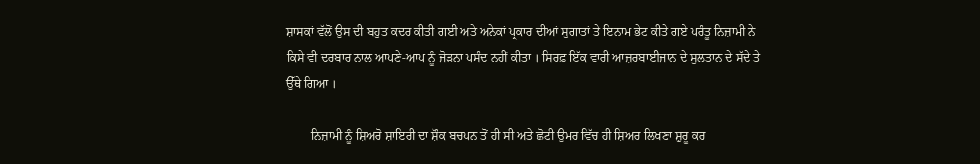ਸ਼ਾਸਕਾਂ ਵੱਲੋਂ ਉਸ ਦੀ ਬਹੁਤ ਕਦਰ ਕੀਤੀ ਗਈ ਅਤੇ ਅਨੇਕਾਂ ਪ੍ਰਕਾਰ ਦੀਆਂ ਸੁਗਾਤਾਂ ਤੇ ਇਨਾਮ ਭੇਟ ਕੀਤੇ ਗਏ ਪਰੰਤੂ ਨਿਜ਼ਾਮੀ ਨੇ ਕਿਸੇ ਵੀ ਦਰਬਾਰ ਨਾਲ ਆਪਣੇ-ਆਪ ਨੂੰ ਜੋੜਨਾ ਪਸੰਦ ਨਹੀਂ ਕੀਤਾ । ਸਿਰਫ਼ ਇੱਕ ਵਾਰੀ ਆਜ਼ਰਬਾਈਜਾਨ ਦੇ ਸੁਲਤਾਨ ਦੇ ਸੱਦੇ ਤੇ ਉੱਥੇ ਗਿਆ ।

        ਨਿਜ਼ਾਮੀ ਨੂੰ ਸ਼ਿਅਰੋ ਸ਼ਾਇਰੀ ਦਾ ਸ਼ੌਕ ਬਚਪਨ ਤੋਂ ਹੀ ਸੀ ਅਤੇ ਛੋਟੀ ਉਮਰ ਵਿੱਚ ਹੀ ਸ਼ਿਅਰ ਲਿਖਣਾ ਸ਼ੁਰੂ ਕਰ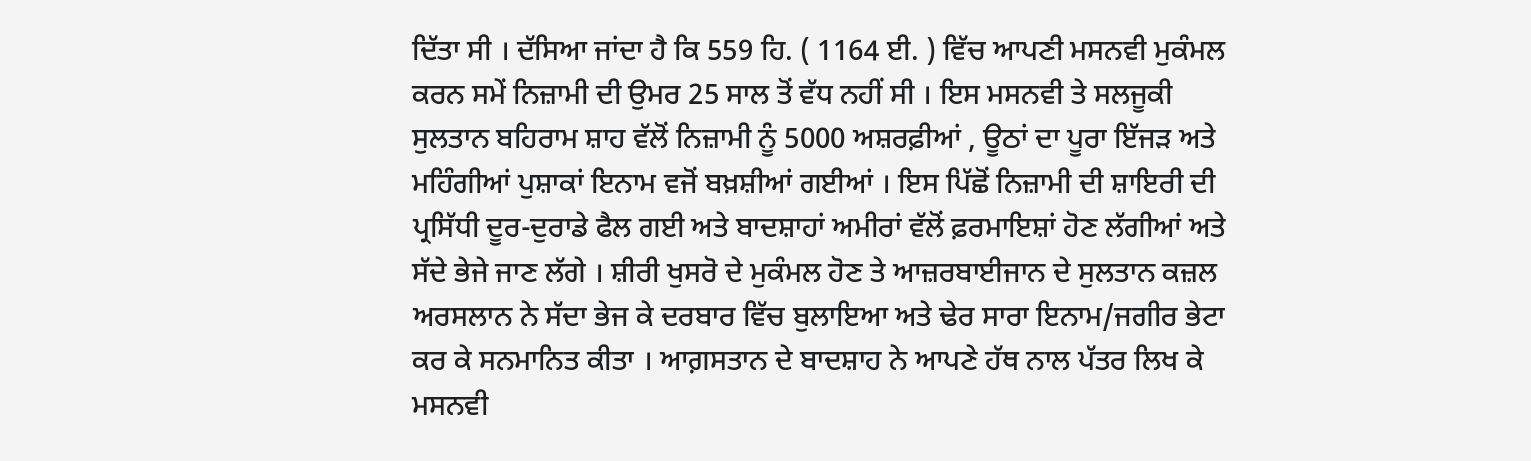ਦਿੱਤਾ ਸੀ । ਦੱਸਿਆ ਜਾਂਦਾ ਹੈ ਕਿ 559 ਹਿ. ( 1164 ਈ. ) ਵਿੱਚ ਆਪਣੀ ਮਸਨਵੀ ਮੁਕੰਮਲ ਕਰਨ ਸਮੇਂ ਨਿਜ਼ਾਮੀ ਦੀ ਉਮਰ 25 ਸਾਲ ਤੋਂ ਵੱਧ ਨਹੀਂ ਸੀ । ਇਸ ਮਸਨਵੀ ਤੇ ਸਲਜੂਕੀ ਸੁਲਤਾਨ ਬਹਿਰਾਮ ਸ਼ਾਹ ਵੱਲੋਂ ਨਿਜ਼ਾਮੀ ਨੂੰ 5000 ਅਸ਼ਰਫ਼ੀਆਂ , ਊਠਾਂ ਦਾ ਪੂਰਾ ਇੱਜੜ ਅਤੇ ਮਹਿੰਗੀਆਂ ਪੁਸ਼ਾਕਾਂ ਇਨਾਮ ਵਜੋਂ ਬਖ਼ਸ਼ੀਆਂ ਗਈਆਂ । ਇਸ ਪਿੱਛੋਂ ਨਿਜ਼ਾਮੀ ਦੀ ਸ਼ਾਇਰੀ ਦੀ ਪ੍ਰਸਿੱਧੀ ਦੂਰ-ਦੁਰਾਡੇ ਫੈਲ ਗਈ ਅਤੇ ਬਾਦਸ਼ਾਹਾਂ ਅਮੀਰਾਂ ਵੱਲੋਂ ਫ਼ਰਮਾਇਸ਼ਾਂ ਹੋਣ ਲੱਗੀਆਂ ਅਤੇ ਸੱਦੇ ਭੇਜੇ ਜਾਣ ਲੱਗੇ । ਸ਼ੀਰੀ ਖੁਸਰੋ ਦੇ ਮੁਕੰਮਲ ਹੋਣ ਤੇ ਆਜ਼ਰਬਾਈਜਾਨ ਦੇ ਸੁਲਤਾਨ ਕਜ਼ਲ ਅਰਸਲਾਨ ਨੇ ਸੱਦਾ ਭੇਜ ਕੇ ਦਰਬਾਰ ਵਿੱਚ ਬੁਲਾਇਆ ਅਤੇ ਢੇਰ ਸਾਰਾ ਇਨਾਮ/ਜਗੀਰ ਭੇਟਾ ਕਰ ਕੇ ਸਨਮਾਨਿਤ ਕੀਤਾ । ਆਗ਼ਸਤਾਨ ਦੇ ਬਾਦਸ਼ਾਹ ਨੇ ਆਪਣੇ ਹੱਥ ਨਾਲ ਪੱਤਰ ਲਿਖ ਕੇ ਮਸਨਵੀ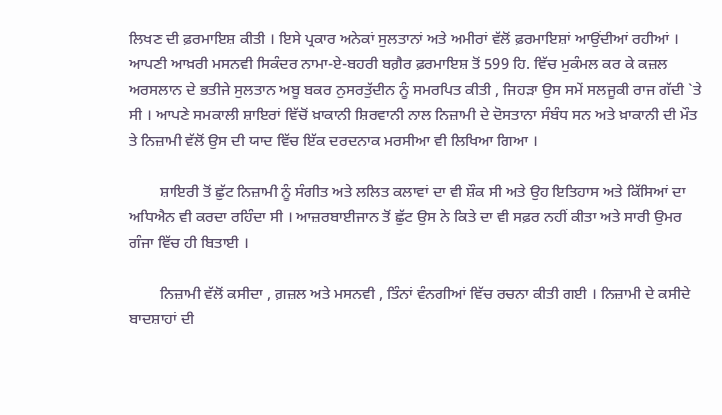ਲਿਖਣ ਦੀ ਫ਼ਰਮਾਇਸ਼ ਕੀਤੀ । ਇਸੇ ਪ੍ਰਕਾਰ ਅਨੇਕਾਂ ਸੁਲਤਾਨਾਂ ਅਤੇ ਅਮੀਰਾਂ ਵੱਲੋਂ ਫ਼ਰਮਾਇਸ਼ਾਂ ਆਉਂਦੀਆਂ ਰਹੀਆਂ । ਆਪਣੀ ਆਖ਼ਰੀ ਮਸਨਵੀ ਸਿਕੰਦਰ ਨਾਮਾ-ਏ-ਬਹਰੀ ਬਗ਼ੈਰ ਫ਼ਰਮਾਇਸ਼ ਤੋਂ 599 ਹਿ. ਵਿੱਚ ਮੁਕੰਮਲ ਕਰ ਕੇ ਕਜ਼ਲ ਅਰਸਲਾਨ ਦੇ ਭਤੀਜੇ ਸੁਲਤਾਨ ਅਬੂ ਬਕਰ ਨੁਸਰਤੁੱਦੀਨ ਨੂੰ ਸਮਰਪਿਤ ਕੀਤੀ , ਜਿਹੜਾ ਉਸ ਸਮੇਂ ਸਲਜੂਕੀ ਰਾਜ ਗੱਦੀ `ਤੇ ਸੀ । ਆਪਣੇ ਸਮਕਾਲੀ ਸ਼ਾਇਰਾਂ ਵਿੱਚੋਂ ਖ਼ਾਕਾਨੀ ਸ਼ਿਰਵਾਨੀ ਨਾਲ ਨਿਜ਼ਾਮੀ ਦੇ ਦੋਸਤਾਨਾ ਸੰਬੰਧ ਸਨ ਅਤੇ ਖ਼ਾਕਾਨੀ ਦੀ ਮੌਤ ਤੇ ਨਿਜ਼ਾਮੀ ਵੱਲੋਂ ਉਸ ਦੀ ਯਾਦ ਵਿੱਚ ਇੱਕ ਦਰਦਨਾਕ ਮਰਸੀਆ ਵੀ ਲਿਖਿਆ ਗਿਆ ।

        ਸ਼ਾਇਰੀ ਤੋਂ ਛੁੱਟ ਨਿਜ਼ਾਮੀ ਨੂੰ ਸੰਗੀਤ ਅਤੇ ਲਲਿਤ ਕਲਾਵਾਂ ਦਾ ਵੀ ਸ਼ੌਕ ਸੀ ਅਤੇ ਉਹ ਇਤਿਹਾਸ ਅਤੇ ਕਿੱਸਿਆਂ ਦਾ ਅਧਿਐਨ ਵੀ ਕਰਦਾ ਰਹਿੰਦਾ ਸੀ । ਆਜ਼ਰਬਾਈਜਾਨ ਤੋਂ ਛੁੱਟ ਉਸ ਨੇ ਕਿਤੇ ਦਾ ਵੀ ਸਫ਼ਰ ਨਹੀਂ ਕੀਤਾ ਅਤੇ ਸਾਰੀ ਉਮਰ ਗੰਜਾ ਵਿੱਚ ਹੀ ਬਿਤਾਈ ।

        ਨਿਜ਼ਾਮੀ ਵੱਲੋਂ ਕਸੀਦਾ , ਗ਼ਜ਼ਲ ਅਤੇ ਮਸਨਵੀ , ਤਿੰਨਾਂ ਵੰਨਗੀਆਂ ਵਿੱਚ ਰਚਨਾ ਕੀਤੀ ਗਈ । ਨਿਜ਼ਾਮੀ ਦੇ ਕਸੀਦੇ ਬਾਦਸ਼ਾਹਾਂ ਦੀ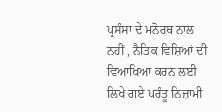ਪ੍ਰਸੰਸਾ ਦੇ ਮਨੋਰਥ ਨਾਲ ਨਹੀਂ , ਨੈਤਿਕ ਵਿਸ਼ਿਆਂ ਦੀ ਵਿਆਖਿਆ ਕਰਨ ਲਈ ਲਿਖੇ ਗਏ ਪਰੰਤੂ ਨਿਜ਼ਾਮੀ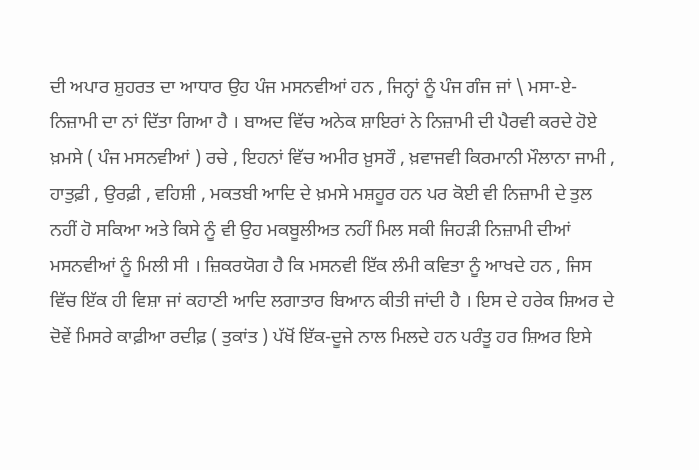ਦੀ ਅਪਾਰ ਸ਼ੁਹਰਤ ਦਾ ਆਧਾਰ ਉਹ ਪੰਜ ਮਸਨਵੀਆਂ ਹਨ , ਜਿਨ੍ਹਾਂ ਨੂੰ ਪੰਜ ਗੰਜ ਜਾਂ \ ਮਸਾ-ਏ- ਨਿਜ਼ਾਮੀ ਦਾ ਨਾਂ ਦਿੱਤਾ ਗਿਆ ਹੈ । ਬਾਅਦ ਵਿੱਚ ਅਨੇਕ ਸ਼ਾਇਰਾਂ ਨੇ ਨਿਜ਼ਾਮੀ ਦੀ ਪੈਰਵੀ ਕਰਦੇ ਹੋਏ ਖ਼ਮਸੇ ( ਪੰਜ ਮਸਨਵੀਆਂ ) ਰਚੇ , ਇਹਨਾਂ ਵਿੱਚ ਅਮੀਰ ਖ਼ੁਸਰੌ , ਖ਼ਵਾਜਵੀ ਕਿਰਮਾਨੀ ਮੌਲਾਨਾ ਜਾਮੀ , ਹਾਤੁਫ਼ੀ , ਉਰਫ਼ੀ , ਵਹਿਸ਼ੀ , ਮਕਤਬੀ ਆਦਿ ਦੇ ਖ਼ਮਸੇ ਮਸ਼ਹੂਰ ਹਨ ਪਰ ਕੋਈ ਵੀ ਨਿਜ਼ਾਮੀ ਦੇ ਤੁਲ ਨਹੀਂ ਹੋ ਸਕਿਆ ਅਤੇ ਕਿਸੇ ਨੂੰ ਵੀ ਉਹ ਮਕਬੂਲੀਅਤ ਨਹੀਂ ਮਿਲ ਸਕੀ ਜਿਹੜੀ ਨਿਜ਼ਾਮੀ ਦੀਆਂ ਮਸਨਵੀਆਂ ਨੂੰ ਮਿਲੀ ਸੀ । ਜ਼ਿਕਰਯੋਗ ਹੈ ਕਿ ਮਸਨਵੀ ਇੱਕ ਲੰਮੀ ਕਵਿਤਾ ਨੂੰ ਆਖਦੇ ਹਨ , ਜਿਸ ਵਿੱਚ ਇੱਕ ਹੀ ਵਿਸ਼ਾ ਜਾਂ ਕਹਾਣੀ ਆਦਿ ਲਗਾਤਾਰ ਬਿਆਨ ਕੀਤੀ ਜਾਂਦੀ ਹੈ । ਇਸ ਦੇ ਹਰੇਕ ਸ਼ਿਅਰ ਦੇ ਦੋਵੇਂ ਮਿਸਰੇ ਕਾਫ਼ੀਆ ਰਦੀਫ਼ ( ਤੁਕਾਂਤ ) ਪੱਖੋਂ ਇੱਕ-ਦੂਜੇ ਨਾਲ ਮਿਲਦੇ ਹਨ ਪਰੰਤੂ ਹਰ ਸ਼ਿਅਰ ਇਸੇ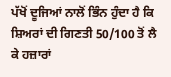ਪੱਖੋਂ ਦੂਜਿਆਂ ਨਾਲੋਂ ਭਿੰਨ ਹੁੰਦਾ ਹੈ ਕਿ ਸ਼ਿਅਰਾਂ ਦੀ ਗਿਣਤੀ 50/100 ਤੋਂ ਲੈ ਕੇ ਹਜ਼ਾਰਾਂ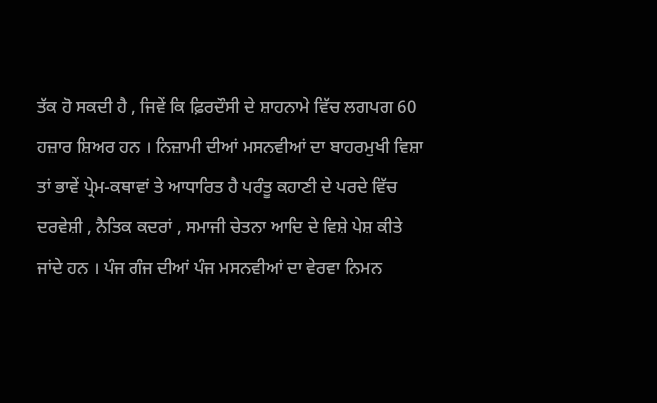ਤੱਕ ਹੋ ਸਕਦੀ ਹੈ , ਜਿਵੇਂ ਕਿ ਫ਼ਿਰਦੌਸੀ ਦੇ ਸ਼ਾਹਨਾਮੇ ਵਿੱਚ ਲਗਪਗ 60 ਹਜ਼ਾਰ ਸ਼ਿਅਰ ਹਨ । ਨਿਜ਼ਾਮੀ ਦੀਆਂ ਮਸਨਵੀਆਂ ਦਾ ਬਾਹਰਮੁਖੀ ਵਿਸ਼ਾ ਤਾਂ ਭਾਵੇਂ ਪ੍ਰੇਮ-ਕਥਾਵਾਂ ਤੇ ਆਧਾਰਿਤ ਹੈ ਪਰੰਤੂ ਕਹਾਣੀ ਦੇ ਪਰਦੇ ਵਿੱਚ ਦਰਵੇਸ਼ੀ , ਨੈਤਿਕ ਕਦਰਾਂ , ਸਮਾਜੀ ਚੇਤਨਾ ਆਦਿ ਦੇ ਵਿਸ਼ੇ ਪੇਸ਼ ਕੀਤੇ ਜਾਂਦੇ ਹਨ । ਪੰਜ ਗੰਜ ਦੀਆਂ ਪੰਜ ਮਸਨਵੀਆਂ ਦਾ ਵੇਰਵਾ ਨਿਮਨ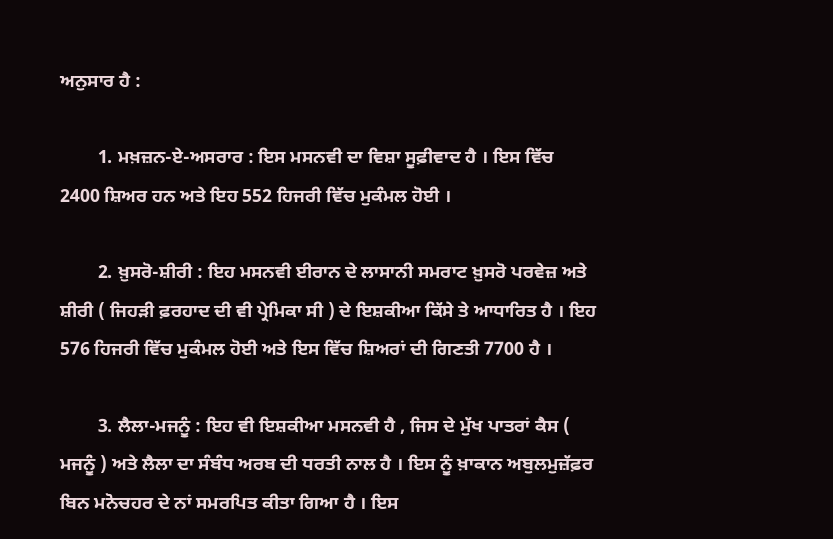ਅਨੁਸਾਰ ਹੈ :

        1. ਮਖ਼ਜ਼ਨ-ਏ-ਅਸਰਾਰ : ਇਸ ਮਸਨਵੀ ਦਾ ਵਿਸ਼ਾ ਸੂਫ਼ੀਵਾਦ ਹੈ । ਇਸ ਵਿੱਚ 2400 ਸ਼ਿਅਰ ਹਨ ਅਤੇ ਇਹ 552 ਹਿਜਰੀ ਵਿੱਚ ਮੁਕੰਮਲ ਹੋਈ ।

        2. ਖ਼ੁਸਰੋ-ਸ਼ੀਰੀ : ਇਹ ਮਸਨਵੀ ਈਰਾਨ ਦੇ ਲਾਸਾਨੀ ਸਮਰਾਟ ਖ਼ੁਸਰੋ ਪਰਵੇਜ਼ ਅਤੇ ਸ਼ੀਰੀ ( ਜਿਹੜੀ ਫ਼ਰਹਾਦ ਦੀ ਵੀ ਪ੍ਰੇਮਿਕਾ ਸੀ ) ਦੇ ਇਸ਼ਕੀਆ ਕਿੱਸੇ ਤੇ ਆਧਾਰਿਤ ਹੈ । ਇਹ 576 ਹਿਜਰੀ ਵਿੱਚ ਮੁਕੰਮਲ ਹੋਈ ਅਤੇ ਇਸ ਵਿੱਚ ਸ਼ਿਅਰਾਂ ਦੀ ਗਿਣਤੀ 7700 ਹੈ ।

        3. ਲੈਲਾ-ਮਜਨੂੰ : ਇਹ ਵੀ ਇਸ਼ਕੀਆ ਮਸਨਵੀ ਹੈ , ਜਿਸ ਦੇ ਮੁੱਖ ਪਾਤਰਾਂ ਕੈਸ ( ਮਜਨੂੰ ) ਅਤੇ ਲੈਲਾ ਦਾ ਸੰਬੰਧ ਅਰਬ ਦੀ ਧਰਤੀ ਨਾਲ ਹੈ । ਇਸ ਨੂੰ ਖ਼ਾਕਾਨ ਅਬੁਲਮੁਜ਼ੱਫ਼ਰ ਬਿਨ ਮਨੋਚਹਰ ਦੇ ਨਾਂ ਸਮਰਪਿਤ ਕੀਤਾ ਗਿਆ ਹੈ । ਇਸ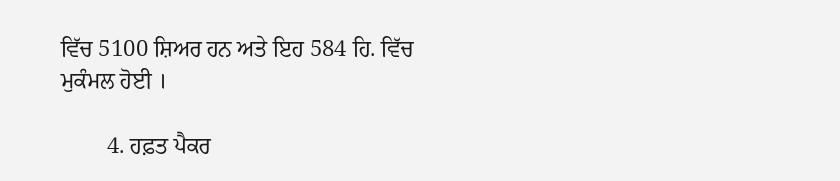ਵਿੱਚ 5100 ਸ਼ਿਅਰ ਹਨ ਅਤੇ ਇਹ 584 ਹਿ. ਵਿੱਚ ਮੁਕੰਮਲ ਹੋਈ ।

        4. ਹਫ਼ਤ ਪੈਕਰ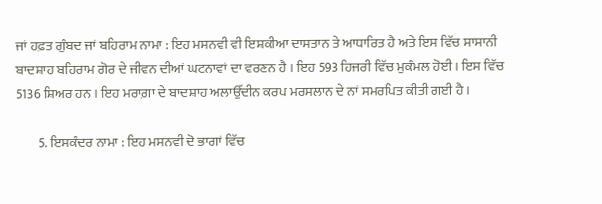ਜਾਂ ਹਫ਼ਤ ਗੁੰਬਦ ਜਾਂ ਬਹਿਰਾਮ ਨਾਮਾ : ਇਹ ਮਸਨਵੀ ਵੀ ਇਸ਼ਕੀਆ ਦਾਸਤਾਨ ਤੇ ਆਧਾਰਿਤ ਹੈ ਅਤੇ ਇਸ ਵਿੱਚ ਸਾਸਾਨੀ ਬਾਦਸ਼ਾਹ ਬਹਿਰਾਮ ਗੋਰ ਦੇ ਜੀਵਨ ਦੀਆਂ ਘਟਨਾਵਾਂ ਦਾ ਵਰਣਨ ਹੈ । ਇਹ 593 ਹਿਜਰੀ ਵਿੱਚ ਮੁਕੰਮਲ ਹੋਈ । ਇਸ ਵਿੱਚ 5136 ਸ਼ਿਅਰ ਹਨ । ਇਹ ਮਰਾਗ਼ਾ ਦੇ ਬਾਦਸ਼ਾਹ ਅਲਾਉੱਦੀਨ ਕਰਪ ਮਰਸਲਾਨ ਦੇ ਨਾਂ ਸਮਰਪਿਤ ਕੀਤੀ ਗਈ ਹੈ ।

        5. ਇਸਕੰਦਰ ਨਾਮਾ : ਇਹ ਮਸਨਵੀ ਦੋ ਭਾਗਾਂ ਵਿੱਚ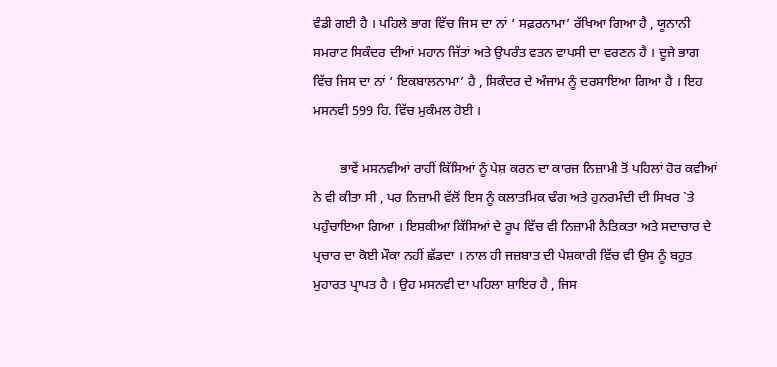ਵੰਡੀ ਗਈ ਹੈ । ਪਹਿਲੇ ਭਾਗ ਵਿੱਚ ਜਿਸ ਦਾ ਨਾਂ ‘ ਸਫ਼ਰਨਾਮਾ’ ਰੱਖਿਆ ਗਿਆ ਹੈ , ਯੂਨਾਨੀ ਸਮਰਾਟ ਸਿਕੰਦਰ ਦੀਆਂ ਮਹਾਨ ਜਿੱਤਾਂ ਅਤੇ ਉਪਰੰਤ ਵਤਨ ਵਾਪਸੀ ਦਾ ਵਰਣਨ ਹੈ । ਦੂਜੇ ਭਾਗ ਵਿੱਚ ਜਿਸ ਦਾ ਨਾਂ ‘ ਇਕਬਾਲਨਾਮਾ’ ਹੈ , ਸਿਕੰਦਰ ਦੇ ਅੰਜਾਮ ਨੂੰ ਦਰਸਾਇਆ ਗਿਆ ਹੈ । ਇਹ ਮਸਨਵੀ 599 ਹਿ. ਵਿੱਚ ਮੁਕੰਮਲ ਹੋਈ ।

        ਭਾਵੇਂ ਮਸਨਵੀਆਂ ਰਾਹੀਂ ਕਿੱਸਿਆਂ ਨੂੰ ਪੇਸ਼ ਕਰਨ ਦਾ ਕਾਰਜ ਨਿਜ਼ਾਮੀ ਤੋਂ ਪਹਿਲਾਂ ਹੋਰ ਕਵੀਆਂ ਨੇ ਵੀ ਕੀਤਾ ਸੀ , ਪਰ ਨਿਜ਼ਾਮੀ ਵੱਲੋਂ ਇਸ ਨੂੰ ਕਲਾਤਮਿਕ ਢੰਗ ਅਤੇ ਹੁਨਰਮੰਦੀ ਦੀ ਸਿਖਰ `ਤੇ ਪਹੁੰਚਾਇਆ ਗਿਆ । ਇਸ਼ਕੀਆ ਕਿੱਸਿਆਂ ਦੇ ਰੂਪ ਵਿੱਚ ਵੀ ਨਿਜ਼ਾਮੀ ਨੈਤਿਕਤਾ ਅਤੇ ਸਦਾਚਾਰ ਦੇ ਪ੍ਰਚਾਰ ਦਾ ਕੋਈ ਮੌਕਾ ਨਹੀਂ ਛੱਡਦਾ । ਨਾਲ ਹੀ ਜਜ਼ਬਾਤ ਦੀ ਪੇਸ਼ਕਾਰੀ ਵਿੱਚ ਵੀ ਉਸ ਨੂੰ ਬਹੁਤ ਮੁਹਾਰਤ ਪ੍ਰਾਪਤ ਹੈ । ਉਹ ਮਸਨਵੀ ਦਾ ਪਹਿਲਾ ਸ਼ਾਇਰ ਹੈ , ਜਿਸ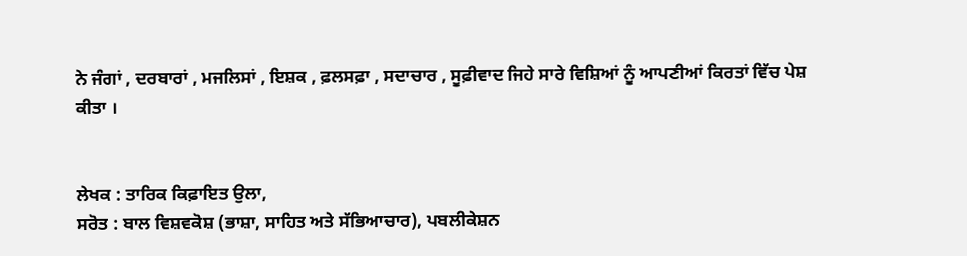ਨੇ ਜੰਗਾਂ , ਦਰਬਾਰਾਂ , ਮਜਲਿਸਾਂ , ਇਸ਼ਕ , ਫ਼ਲਸਫ਼ਾ , ਸਦਾਚਾਰ , ਸੂਫ਼ੀਵਾਦ ਜਿਹੇ ਸਾਰੇ ਵਿਸ਼ਿਆਂ ਨੂੰ ਆਪਣੀਆਂ ਕਿਰਤਾਂ ਵਿੱਚ ਪੇਸ਼ ਕੀਤਾ ।


ਲੇਖਕ : ਤਾਰਿਕ ਕਿਫ਼ਾਇਤ ਉਲਾ,
ਸਰੋਤ : ਬਾਲ ਵਿਸ਼ਵਕੋਸ਼ (ਭਾਸ਼ਾ, ਸਾਹਿਤ ਅਤੇ ਸੱਭਿਆਚਾਰ), ਪਬਲੀਕੇਸ਼ਨ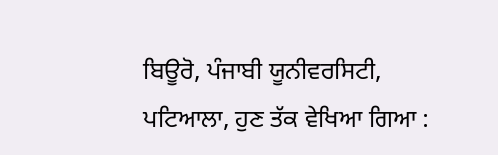ਬਿਊਰੋ, ਪੰਜਾਬੀ ਯੂਨੀਵਰਸਿਟੀ, ਪਟਿਆਲਾ, ਹੁਣ ਤੱਕ ਵੇਖਿਆ ਗਿਆ :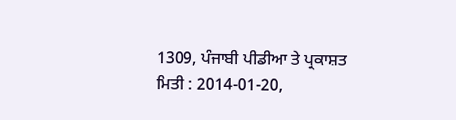1309, ਪੰਜਾਬੀ ਪੀਡੀਆ ਤੇ ਪ੍ਰਕਾਸ਼ਤ ਮਿਤੀ : 2014-01-20,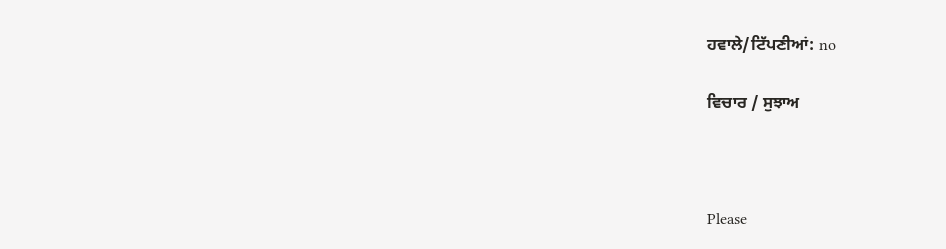ਹਵਾਲੇ/ਟਿੱਪਣੀਆਂ: no

ਵਿਚਾਰ / ਸੁਝਾਅ



Please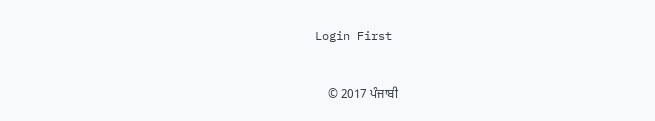Login First


    © 2017 ਪੰਜਾਬੀ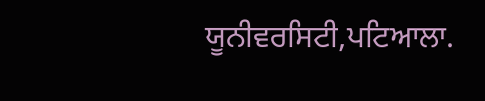ਯੂਨੀਵਰਸਿਟੀ,ਪਟਿਆਲਾ.